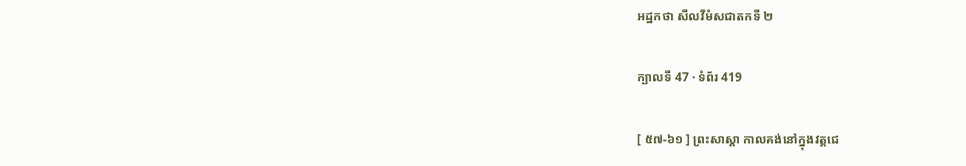អដ្ឋកថា សីលវីមំសជាតកទី ២

ក្បាលទី 47 · ទំព័រ 419

[ ៥៧-៦១ ] ព្រះសាស្តា កាលគង់នៅក្នុងវត្តជេ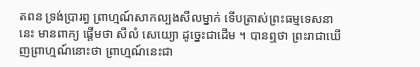តពន ទ្រង់ប្រារព្ធ ព្រាហ្មណ៍សាកល្បងសីលម្នាក់ ទើបត្រាស់ព្រះធម្មទេសនានេះ មានពាក្យ ផ្តើមថា សីលំ សេយ្យោ ដូច្នេះជាដើម ។ បានឮថា ព្រះរាជាឃើញព្រាហ្មណ៍នោះថា ព្រាហ្មណ៍នេះជា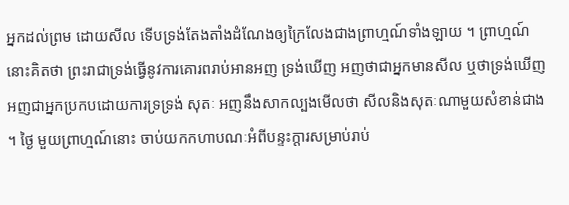អ្នកដល់ព្រម ដោយសីល ទើបទ្រង់តែងតាំងដំណែងឲ្យក្រៃលែងជាងព្រាហ្មណ៍ទាំងឡាយ ។ ព្រាហ្មណ៍នោះគិតថា ព្រះរាជាទ្រង់ធ្វើនូវការគោរពរាប់អានអញ ទ្រង់ឃើញ អញថាជាអ្នកមានសីល ឬថាទ្រង់ឃើញអញជាអ្នកប្រកបដោយការទ្រទ្រង់ សុតៈ អញនឹងសាកល្បងមើលថា សីលនិងសុតៈណាមួយសំខាន់ជាង ។ ថ្ងៃ មួយព្រាហ្មណ៍នោះ ចាប់យកកហាបណៈអំពីបន្ទះក្តារសម្រាប់រាប់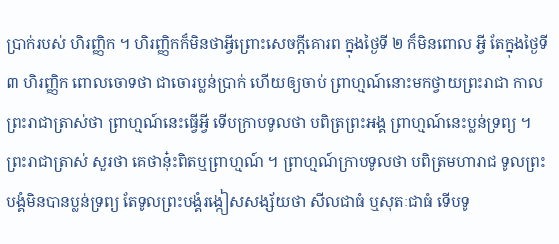ប្រាក់របស់ ហិរញ្ញិក ។ ហិរញ្ញិកក៏មិនថាអ្វីព្រោះសេចក្តីគោរព ក្នុងថ្ងៃទី ២ ក៏មិនពោល អ្វី តែក្នុងថ្ងៃទី ៣ ហិរញ្ញិក ពោលចោទថា ជាចោរប្លន់ប្រាក់ ហើយឲ្យចាប់ ព្រាហ្មណ៍នោះមកថ្វាយព្រះរាជា កាលព្រះរាជាត្រាស់ថា ព្រាហ្មណ៍នេះធ្វើអ្វី ទើបក្រាបទូលថា បពិត្រព្រះអង្គ ព្រាហ្មណ៍នេះប្លន់ទ្រព្យ ។ ព្រះរាជាត្រាស់ សួរថា គេថានុ៎ះពិតឬព្រាហ្មណ៍ ។ ព្រាហ្មណ៍ក្រាបទូលថា បពិត្រមហារាជ ទូលព្រះបង្គំមិនបានប្លន់ទ្រព្យ តែទូលព្រះបង្គំរង្កៀសសង្ស័យថា សីលជាធំ ឬសុតៈជាធំ ទើបទូ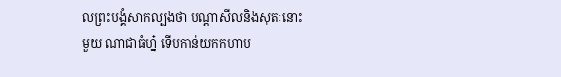លព្រះបង្គំសាកល្បងថា បណ្តាសីលនិងសុតៈនោះ មួយ ណាជាធំហ្ន៎ ទើបកាន់យកកហាប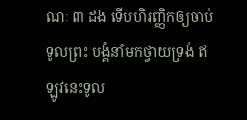ណៈ ៣ ដង ទើបហិរញ្ញិកឲ្យចាប់ទូលព្រះ បង្គំនាំមកថ្វាយទ្រង់ ឥឡូវនេះទូល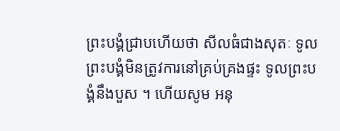ព្រះបង្គំជ្រាបហើយថា សីលធំជាងសុតៈ ទូលព្រះបង្គំមិនត្រូវការនៅគ្រប់គ្រងផ្ទះ ទូលព្រះបង្គំនឹងបួស ។ ហើយសូម អនុ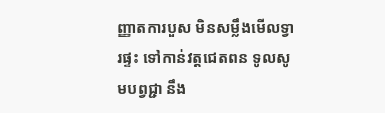ញ្ញាតការបួស មិនសម្លឹងមើលទ្វារផ្ទះ ទៅកាន់វត្តជេតពន ទូលសូមបព្វជ្ជា នឹង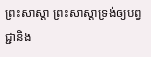ព្រះសាស្តា ព្រះសាស្តាទ្រង់ឲ្យបព្វជ្ជានិង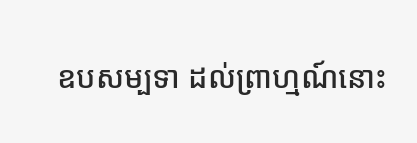ឧបសម្បទា ដល់ព្រាហ្មណ៍នោះ